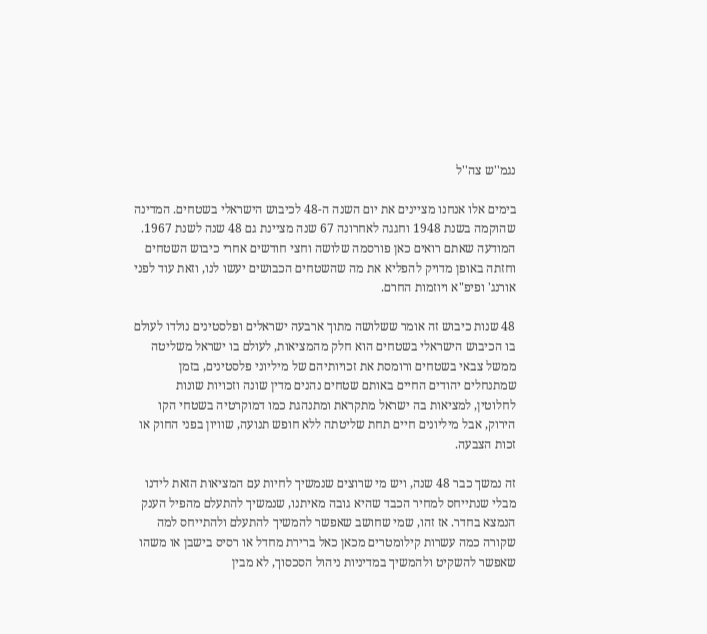נגמ''ש צה''ל

בימים אלו אנחנו מציינים את יום השנה ה-48 לכיבוש הישראלי בשטחים. המדינה שהוקמה בשנת 1948 וחגגה לאחרונה 67 שנה מציינת גם 48 שנה לשנת 1967. המודעה שאתם רואים כאן פורסמה שלושה וחצי חודשים אחרי כיבוש השטחים וחזתה באופן מדויק להפליא את מה שהשטחים הכבושים יעשו לנו, וזאת עוד לפני אורנג' ופיפ"א ויוזמות החרם.

48 שנות כיבוש זה אומר ששלושה מתוך ארבעה ישראלים ופלסטינים נולדו לעולם בו הכיבוש הישראלי בשטחים הוא חלק מהמציאות, לעולם בו ישראל משליטה ממשל צבאי בשטחים ורומסת את זכויותיהם של מיליוני פלסטינים, בזמן שמתנחלים יהודים החיים באותם שטחים נהנים מדין שונה וזכויות שונות לחלוטין, למציאות בה ישראל מתקראת ומתנהגת כמו דמוקרטיה בשטחי הקו הירוק, אבל מיליונים חיים תחת שליטתה ללא חופש תנועה, שוויון בפני החוק או זכות הצבעה.

זה נמשך כבר 48 שנה, ויש מי שרוצים שנמשיך לחיות עם המציאות הזאת לידנו מבלי שנתייחס למחיר הכבד שהיא גובה מאיתנו, שנמשיך להתעלם מהפיל הענק הנמצא בחדר. אז זהו, שמי שחושב שאפשר להמשיך להתעלם ולהתייחס למה שקורה כמה עשרות קילומטרים מכאן כאל ברירת מחדל או רסיס בישבן או משהו שאפשר להשקיט ולהמשיך במדיניות ניהול הסכסוך, לא מבין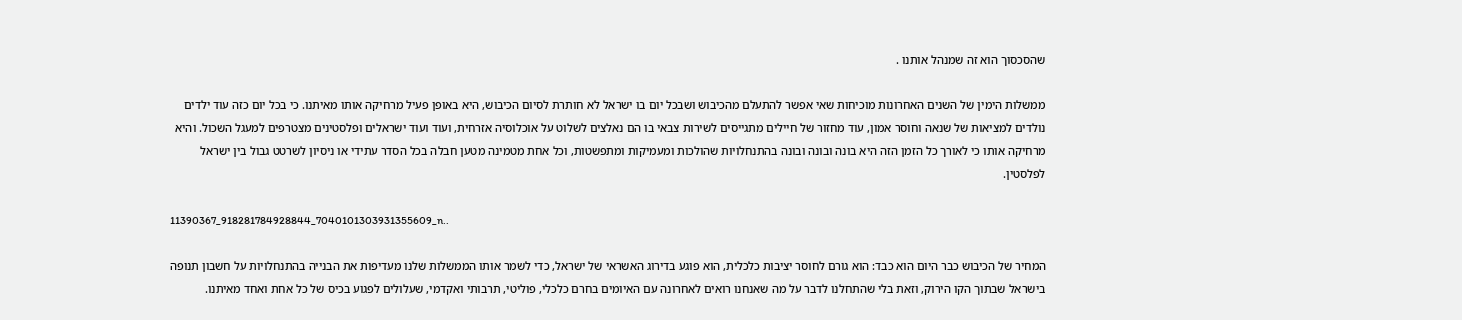שהסכסוך הוא זה שמנהל אותנו .

ממשלות הימין של השנים האחרונות מוכיחות שאי אפשר להתעלם מהכיבוש ושבכל יום בו ישראל לא חותרת לסיום הכיבוש, היא באופן פעיל מרחיקה אותו מאיתנו. כי בכל יום כזה עוד ילדים נולדים למציאות של שנאה וחוסר אמון, עוד מחזור של חיילים מתגייסים לשירות צבאי בו הם נאלצים לשלוט על אוכלוסיה אזרחית, ועוד ועוד ישראלים ופלסטינים מצטרפים למעגל השכול. והיא מרחיקה אותו כי לאורך כל הזמן הזה היא בונה ובונה ובונה בהתנחלויות שהולכות ומעמיקות ומתפשטות, וכל אחת מטמינה מטען חבלה בכל הסדר עתידי או ניסיון לשרטט גבול בין ישראל לפלסטין.

11390367_918281784928844_7040101303931355609_n..

המחיר של הכיבוש כבר היום הוא כבד: הוא גורם לחוסר יציבות כלכלית, הוא פוגע בדירוג האשראי של ישראל, כדי לשמר אותו הממשלות שלנו מעדיפות את הבנייה בהתנחלויות על חשבון תנופה בישראל שבתוך הקו הירוק, וזאת בלי שהתחלנו לדבר על מה שאנחנו רואים לאחרונה עם האיומים בחרם כלכלי, פוליטי, תרבותי ואקדמי, שעלולים לפגוע בכיס של כל אחת ואחד מאיתנו.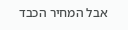אבל המחיר הכבד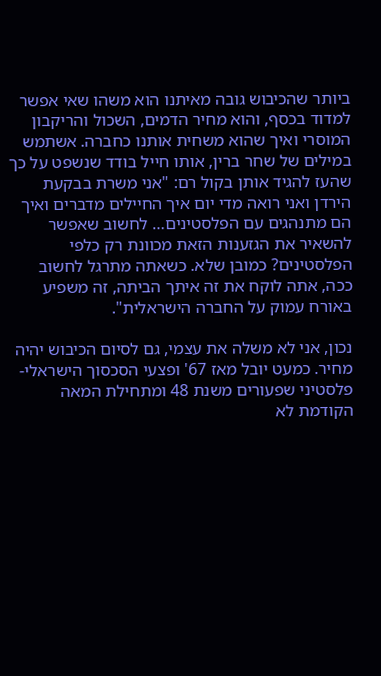ביותר שהכיבוש גובה מאיתנו הוא משהו שאי אפשר למדוד בכסף, והוא מחיר הדמים, השכול והריקבון המוסרי ואיך שהוא משחית אותנו כחברה. אשתמש במילים של שחר ברין, אותו חייל בודד שנשפט על כך שהעז להגיד אותן בקול רם: "אני משרת בבקעת הירדן ואני רואה מדי יום איך החיילים מדברים ואיך הם מתנהגים עם הפלסטינים… לחשוב שאפשר להשאיר את הגזענות הזאת מכוונת רק כלפי הפלסטינים? כמובן שלא. כשאתה מתרגל לחשוב ככה, אתה לוקח את זה איתך הביתה, זה משפיע באורח עמוק על החברה הישראלית".

נכון, אני לא משלה את עצמי, גם לסיום הכיבוש יהיה מחיר. כמעט יובל מאז 67' ופצעי הסכסוך הישראלי-פלסטיני שפעורים משנת 48 ומתחילת המאה הקודמת לא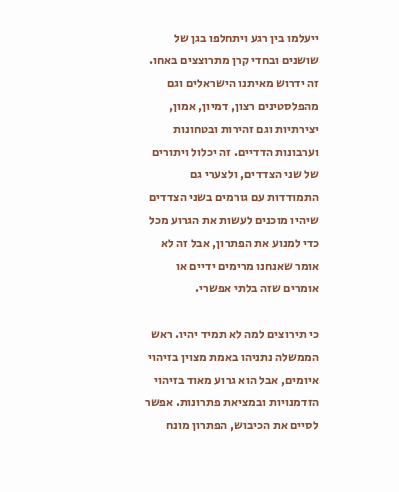ייעלמו בין רגע ויתחלפו בגן של שושנים ובחדי קרן מתרוצצים באחו. זה ידרוש מאיתנו הישראלים וגם מהפלסטינים רצון, דמיון, אמון, יצירתיות וגם זהירות ובטחונות וערבונות הדדיים. זה יכלול ויתורים של שני הצדדים, ולצערי גם התמודדות עם גורמים בשני הצדדים שיהיו מוכנים לעשות את הגרוע מכל כדי למנוע את הפתרון, אבל זה לא אומר שאנחנו מרימים ידיים או אומרים שזה בלתי אפשרי.

כי תירוצים למה לא תמיד יהיו. ראש הממשלה נתניהו באמת מצוין בזיהוי איומים, אבל הוא גרוע מאוד בזיהוי הזדמנויות ובמציאת פתרונות. אפשר לסיים את הכיבוש, הפתרון מונח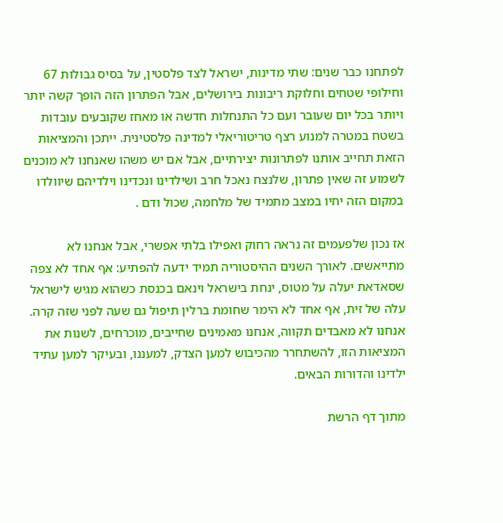לפתחנו כבר שנים: שתי מדינות, ישראל לצד פלסטין, על בסיס גבולות 67 וחילופי שטחים וחלוקת ריבונות בירושלים, אבל הפתרון הזה הופך קשה יותר ויותר בכל יום שעובר ועם כל התנחלות חדשה או מאחז שקובעים עובדות בשטח במטרה למנוע רצף טריטוריאלי למדינה פלסטינית. ייתכן והמציאות הזאת תחייב אותנו לפתרונות יצירתיים, אבל אם יש משהו שאנחנו לא מוכנים לשמוע זה שאין פתרון, שלנצח נאכל חרב ושילדינו ונכדינו וילדיהם שיוולדו במקום הזה יחיו במצב מתמיד של מלחמה, שכול ודם .

אז נכון שלפעמים זה נראה רחוק ואפילו בלתי אפשרי, אבל אנחנו לא מתייאשים. לאורך השנים ההיסטוריה תמיד ידעה להפתיע: אף אחד לא צפה שסאדאת יעלה על מטוס, ינחת בישראל וינאם בכנסת כשהוא מגיש לישראל עלה של זית, אף אחד לא הימר שחומת ברלין תיפול גם שעה לפני שזה קרה. אנחנו לא מאבדים תקווה, אנחנו מאמינים שחייבים, מוכרחים, לשנות את המציאות הזו, להשתחרר מהכיבוש למען הצדק, למעננו, ובעיקר למען עתיד ילדינו והדורות הבאים.

מתוך דף הרשת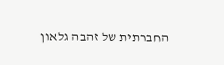החברתית של זהבה גלאון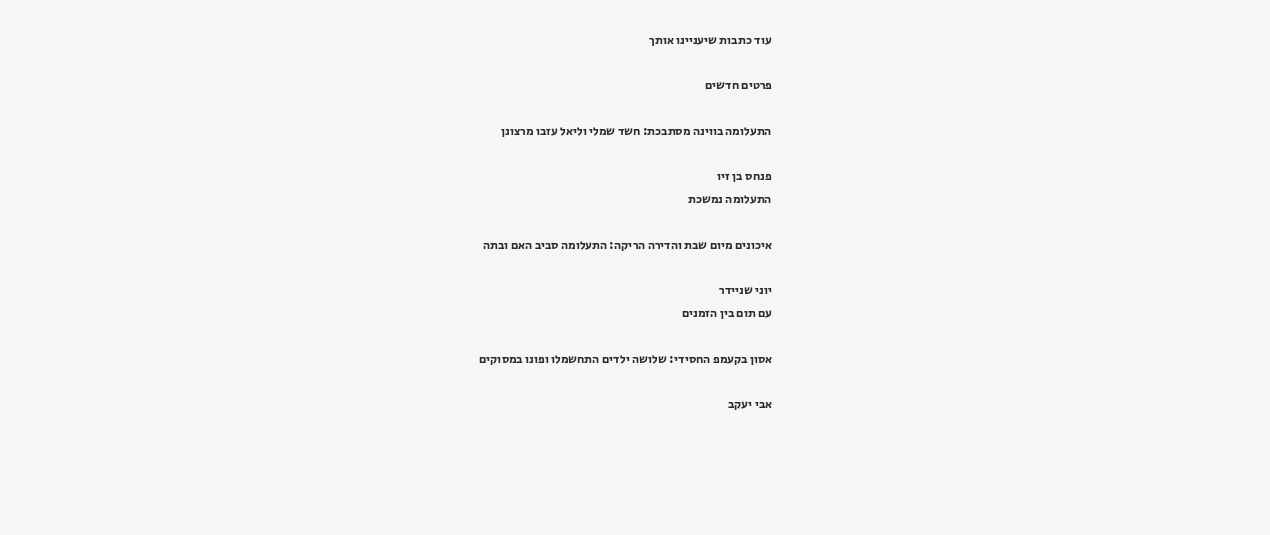עוד כתבות שיעניינו אותך

פרטים חדשים

התעלומה בווינה מסתבכת: חשד שמלי וליאל עזבו מרצונן

פנחס בן זיו
התעלומה נמשכת

איכונים מיום שבת והדירה הריקה: התעלומה סביב האם ובתה

יוני שניידר
עם תום בין הזמנים

אסון בקעמפ החסידי: שלושה ילדים התחשמלו ופונו במסוקים

אבי יעקב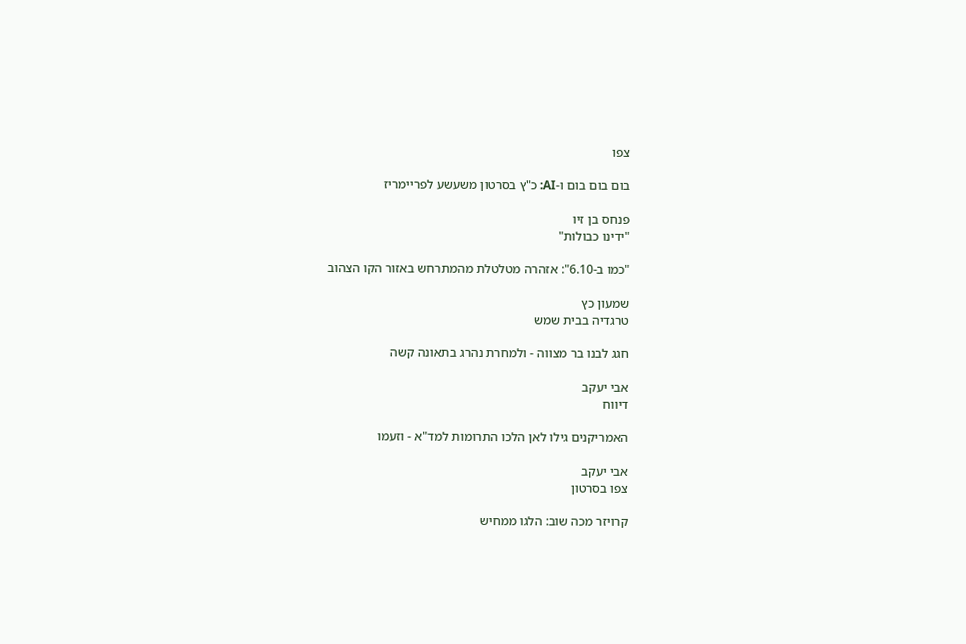צפו

בום בום בום ו-AI: כ"ץ בסרטון משעשע לפריימריז

פנחס בן זיו
"ידינו כבולות"

"כמו ב-6.10": אזהרה מטלטלת מהמתרחש באזור הקו הצהוב

שמעון כץ
טרגדיה בבית שמש

חגג לבנו בר מצווה - ולמחרת נהרג בתאונה קשה

אבי יעקב
דיווח

האמריקנים גילו לאן הלכו התרומות למד"א - וזעמו

אבי יעקב
צפו בסרטון

קרויזר מכה שוב: הלגו ממחיש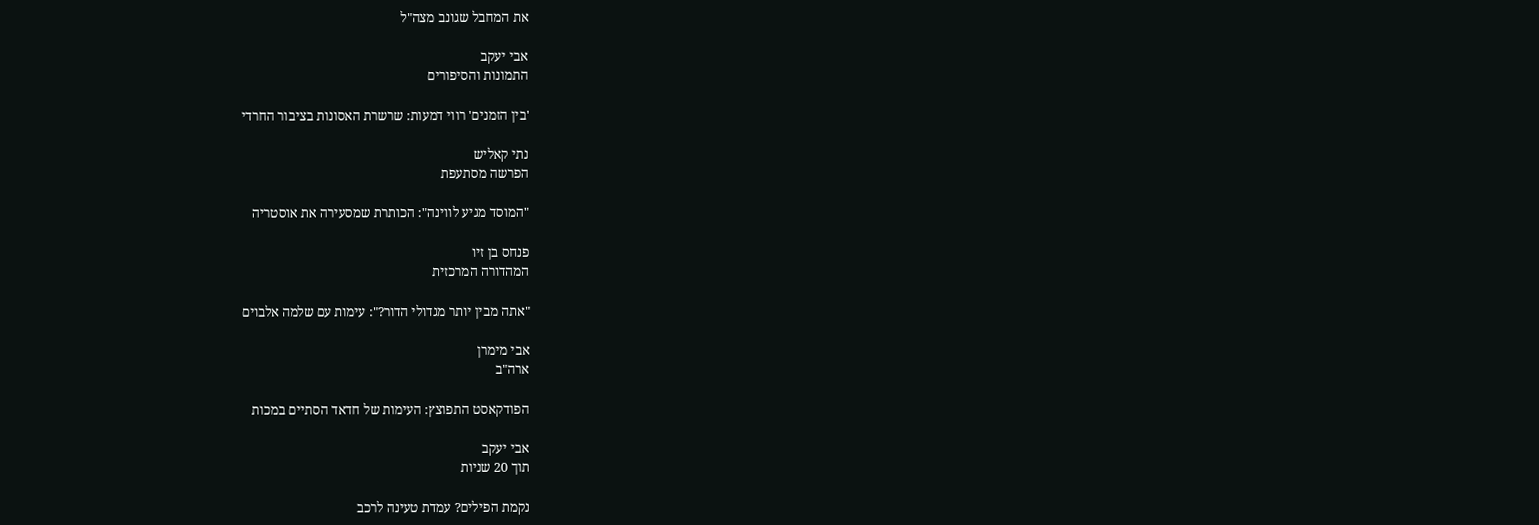את המחבל שגונב מצה"ל

אבי יעקב
התמונות והסיפורים

'בין הזמנים' רווי דמעות: שרשרת האסונות בציבור החרדי

נתי קאליש
הפרשה מסתעפת

"המוסד מגיע לווינה": הכותרת שמסעירה את אוסטריה

פנחס בן זיו
המהדורה המרכזית

"אתה מבין יותר מגדולי הדור?": עימות עם שלמה אלבוים

אבי מימרן
ארה"ב

הפודקאסט התפוצץ: העימות של חדאד הסתיים במכות

אבי יעקב
תוך 20 שניות

נקמת הפילים? עמדת טעינה לרכב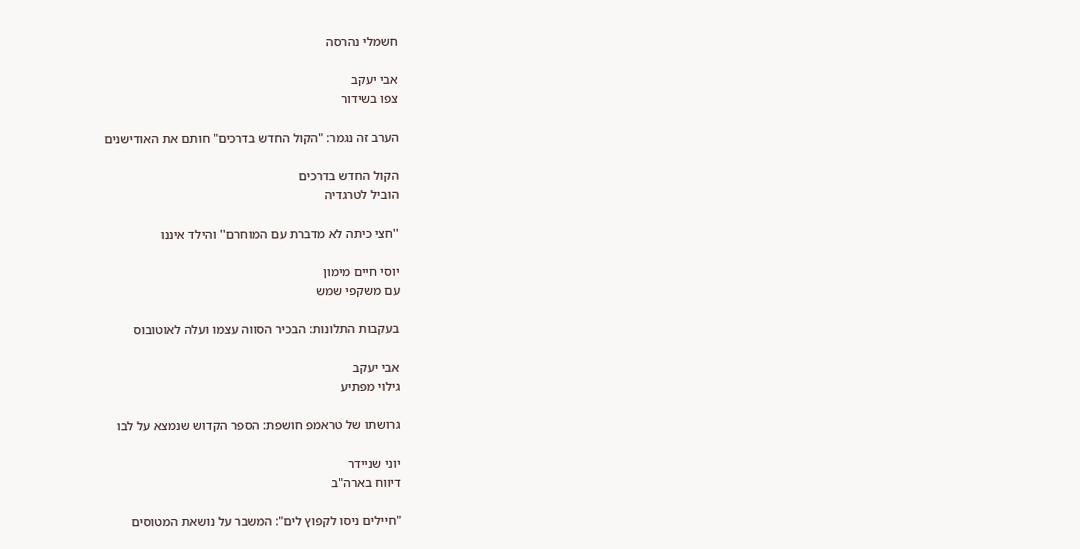חשמלי נהרסה

אבי יעקב
צפו בשידור

הערב זה נגמר: "הקול החדש בדרכים" חותם את האודישנים

הקול החדש בדרכים
הוביל לטרגדיה

''חצי כיתה לא מדברת עם המוחרם'' והילד איננו

יוסי חיים מימון
עם משקפי שמש

בעקבות התלונות: הבכיר הסווה עצמו ועלה לאוטובוס

אבי יעקב
גילוי מפתיע

גרושתו של טראמפ חושפת: הספר הקדוש שנמצא על לבו

יוני שניידר
דיווח בארה"ב

"חיילים ניסו לקפוץ לים": המשבר על נושאת המטוסים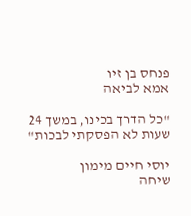פנחס בן זיו
אמא לביאה

"כל הדרך בכינו, במשך 24 שעות לא הפסקתי לבכות"

יוסי חיים מימון
שיחה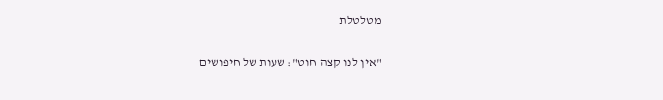מטלטלת

"אין לנו קצה חוט": שעות של חיפושים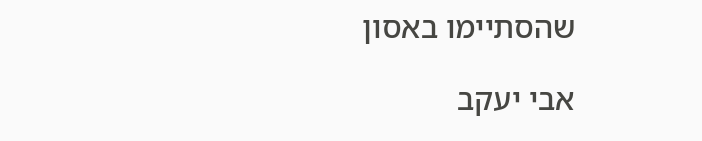שהסתיימו באסון

אבי יעקב